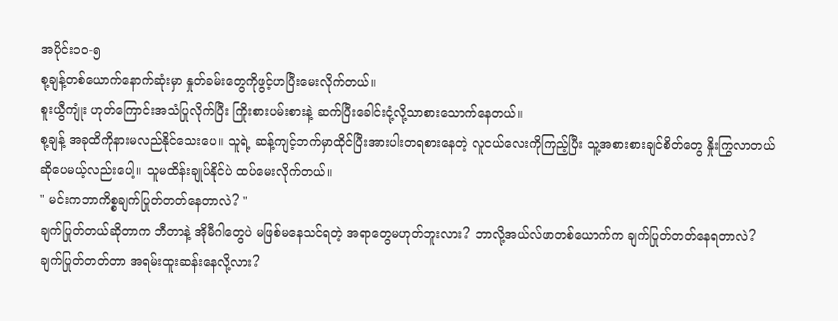အပိုင်း၁၀-၅
စု့ချန့်တစ်ယောက်နောက်ဆုံးမှာ နှုတ်ခမ်းတွေကိုဖွင့်ဟပြီးမေးလိုက်တယ်။
စူးယွီကျုံး ဟုတ်ကြောင်းအသံပြုလိုက်ပြီး ကြိုးစားပမ်းစားနဲ့ ဆက်ပြီးခေါင်းငုံ့လို့သာစားသောက်နေတယ်။
စု့ချန့် အခုထိကိုနားမလည်နိုင်သေးပေ။ သူရဲ့ ဆန့်ကျင့်ဘက်မှာထိုင်ပြီးအားပါးတရစားနေတဲ့ လူငယ်လေးကိုကြည့်ပြီး သူ့အစားစားချင်စိတ်တွေ နှိုးကြွလာတယ်ဆိုပေမယ့်လည်းပေါ့။ သူမထိန်းချုပ်နိုင်ပဲ ထပ်မေးလိုက်တယ်။
" မင်းကဘာကိစ္စချက်ပြုတ်တတ်နေတာလဲ? "
ချက်ပြုတ်တယ်ဆိုတာက ဘီတာနဲ့ အိုမီဂါတွေပဲ မဖြစ်မနေသင်ရတဲ့ အရာတွေမဟုတ်ဘူးလား? ဘာလို့အယ်လ်ဖာတစ်ယောက်က ချက်ပြုတ်တတ်နေရတာလဲ?
ချက်ပြုတ်တတ်တာ အရမ်းထူးဆန်းနေလို့လား?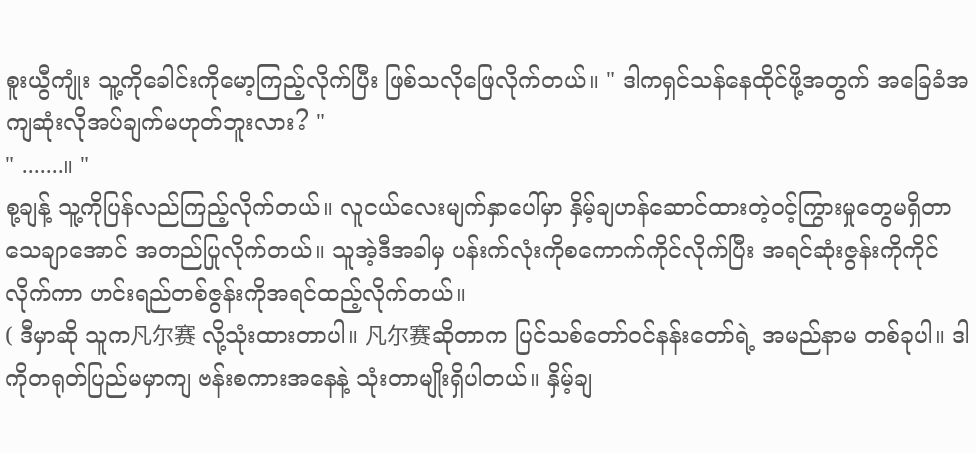စူးယွီကျုံး သူ့ကိုခေါင်းကိုမော့ကြည့်လိုက်ပြီး ဖြစ်သလိုဖြေလိုက်တယ်။ " ဒါကရှင်သန်နေထိုင်ဖို့အတွက် အခြေခံအကျဆုံးလိုအပ်ချက်မဟုတ်ဘူးလား? "
" .......။ "
စု့ချန့် သူ့ကိုပြန်လည်ကြည့်လိုက်တယ်။ လူငယ်လေးမျက်နှာပေါ်မှာ နှိမ့်ချဟန်ဆောင်ထားတဲ့ဝင့်ကြွားမှုတွေမရှိတာသေချာအောင် အတည်ပြုလိုက်တယ်။ သူအဲ့ဒီအခါမှ ပန်းက်လုံးကိုစကောက်ကိုင်လိုက်ပြီး အရင်ဆုံးဇွန်းကိုကိုင်လိုက်ကာ ဟင်းရည်တစ်ဇွန်းကိုအရင်ထည့်လိုက်တယ်။
( ဒီမှာဆို သူက凡尔赛 လို့သုံးထားတာပါ။ 凡尔赛ဆိုတာက ပြင်သစ်တော်ဝင်နန်းတော်ရဲ့ အမည်နာမ တစ်ခုပါ။ ဒါကိုတရုတ်ပြည်မမှာကျ ဗန်းစကားအနေနဲ့ သုံးတာမျိုးရှိပါတယ်။ နှိမ့်ချ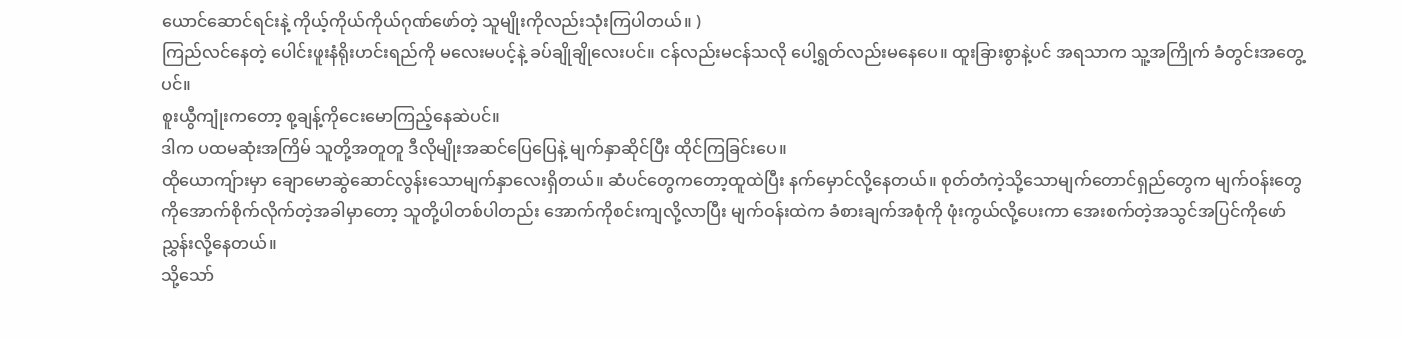ယောင်ဆောင်ရင်းနဲ့ ကိုယ့်ကိုယ်ကိုယ်ဂုဏ်ဖော်တဲ့ သူမျိုးကိုလည်းသုံးကြပါတယ်။ )
ကြည်လင်နေတဲ့ ပေါင်းဖူးနံရိုးဟင်းရည်ကို မလေးမပင့်နဲ့ ခပ်ချိုချိုလေးပင်။ ငန်လည်းမငန်သလို ပေါ့ရွတ်လည်းမနေပေ။ ထူးခြားစွာနဲ့ပင် အရသာက သူ့အကြိုက် ခံတွင်းအတွေ့ပင်။
စူးယွီကျုံးကတော့ စု့ချန့်ကိုငေးမောကြည့်နေဆဲပင်။
ဒါက ပထမဆုံးအကြိမ် သူတို့အတူတူ ဒီလိုမျိုးအဆင်ပြေပြေနဲ့ မျက်နှာဆိုင်ပြီး ထိုင်ကြခြင်းပေ။
ထိုယောကျ်ားမှာ ချောမောဆွဲဆောင်လွန်းသောမျက်နှာလေးရှိတယ်။ ဆံပင်တွေကတော့ထူထဲပြီး နက်မှောင်လို့နေတယ်။ စုတ်တံကဲ့သို့သောမျက်တောင်ရှည်တွေက မျက်ဝန်းတွေကိုအောက်စိုက်လိုက်တဲ့အခါမှာတော့ သူတို့ပါတစ်ပါတည်း အောက်ကိုစင်းကျလို့လာပြီး မျက်ဝန်းထဲက ခံစားချက်အစုံကို ဖုံးကွယ်လို့ပေးကာ အေးစက်တဲ့အသွင်အပြင်ကိုဖော်ညွှန်းလို့နေတယ်။
သို့သော်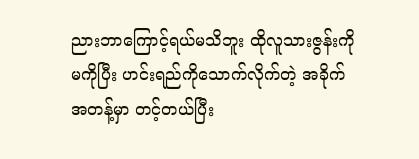ညားဘာကြောင့်ရယ်မသိဘူး ထိုလူသားဇွန်းကိုမကိုပြီး ဟင်းရည်ကိုသောက်လိုက်တဲ့ အခိုက်အတန့်မှာ တင့်တယ်ပြီး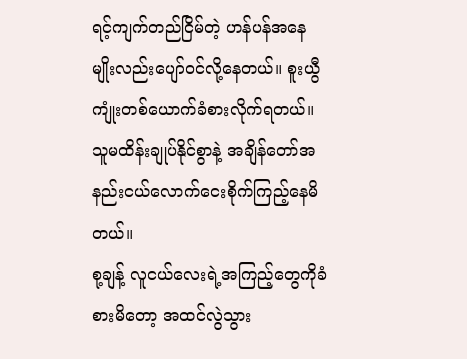ရင့်ကျက်တည်ငြိမ်တဲ့ ဟန်ပန်အနေမျိုးလည်းပျော်ဝင်လို့နေတယ်။ စူးယွီကျုံးတစ်ယောက်ခံစားလိုက်ရတယ်။
သူမထိန်းချုပ်နိုင်စွာနဲ့ အချိန်တော်အနည်းငယ်လောက်ငေးစိုက်ကြည့်နေမိတယ်။
စု့ချန့် လူငယ်လေးရဲ့အကြည့်တွေကိုခံစားမိတော့ အထင်လွဲသွား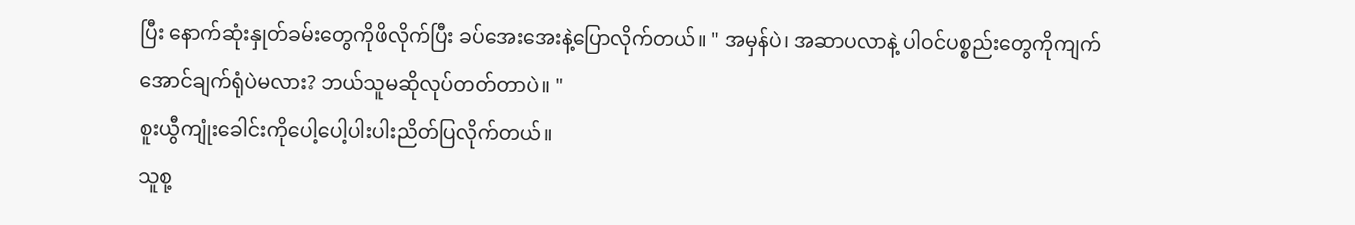ပြီး နောက်ဆုံးနှုတ်ခမ်းတွေကိုဖိလိုက်ပြီး ခပ်အေးအေးနဲ့ပြောလိုက်တယ်။ " အမှန်ပဲ၊ အဆာပလာနဲ့ ပါဝင်ပစ္စည်းတွေကိုကျက်အောင်ချက်ရုံပဲမလား? ဘယ်သူမဆိုလုပ်တတ်တာပဲ။ "
စူးယွီကျုံးခေါင်းကိုပေါ့ပေါ့ပါးပါးညိတ်ပြလိုက်တယ်။
သူစု့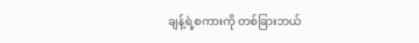ချန့်ရဲ့စကားကို တစ်ခြားဘယ်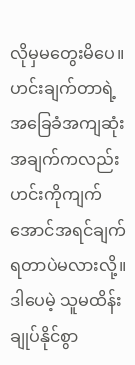လိုမှမတွေးမိပေ။ ဟင်းချက်တာရဲ့ အခြေခံအကျဆုံးအချက်ကလည်း ဟင်းကိုကျက်အောင်အရင်ချက်ရတာပဲမလားလို့။
ဒါပေမဲ့ သူမထိန်းချုပ်နိုင်စွာ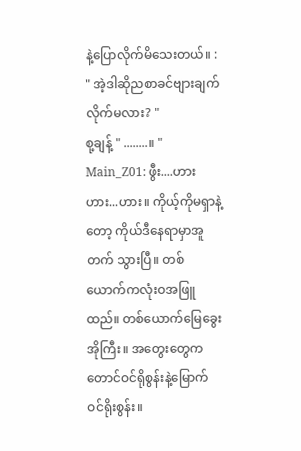နဲ့ပြောလိုက်မိသေးတယ်။ : " အဲ့ဒါဆိုညစာခင်ဗျားချက်လိုက်မလား? "
စု့ချန့် " ........။ "
Main_Z01: ဖွီး....ဟားဟား...ဟား။ ကိုယ့်ကိုမရှာနဲ့တော့ ကိုယ်ဒီနေရာမှာအူတက် သွားပြီ။ တစ်ယောက်ကလုံးဝအဖြူထည်။ တစ်ယောက်မြေခွေးအိုကြီး။ အတွေးတွေကတောင်ဝင်ရိုစွန်းနဲ့မြောက်ဝင်ရိုးစွန်း။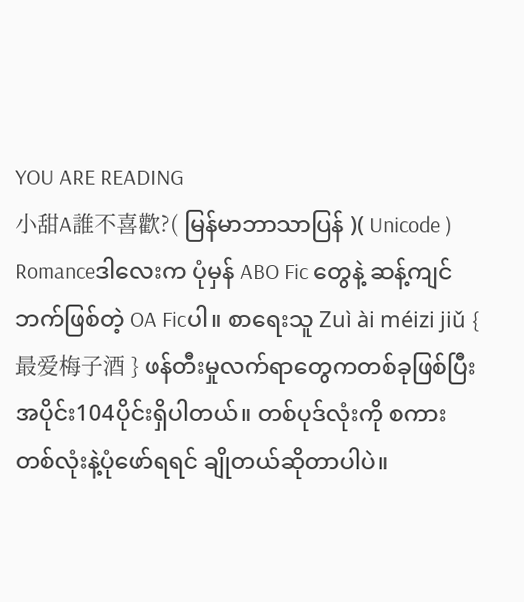YOU ARE READING
小甜A誰不喜歡?( မြန်မာဘာသာပြန် )( Unicode )
Romanceဒါလေးက ပုံမှန် ABO Fic တွေနဲ့ ဆန့်ကျင်ဘက်ဖြစ်တဲ့ OA Ficပါ။ စာရေးသူ Zuì ài méizi jiǔ { 最爱梅子酒 } ဖန်တီးမှုလက်ရာတွေကတစ်ခုဖြစ်ပြီး အပိုင်း104ပိုင်းရှိပါတယ်။ တစ်ပုဒ်လုံးကို စကားတစ်လုံးနဲ့ပုံဖော်ရရင် ချိုတယ်ဆိုတာပါပဲ။